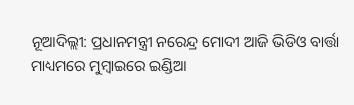ନୂଆଦିଲ୍ଲୀ: ପ୍ରଧାନମନ୍ତ୍ରୀ ନରେନ୍ଦ୍ର ମୋଦୀ ଆଜି ଭିଡିଓ ବାର୍ତ୍ତା ମାଧ୍ୟମରେ ମୁମ୍ବାଇରେ ଇଣ୍ଡିଆ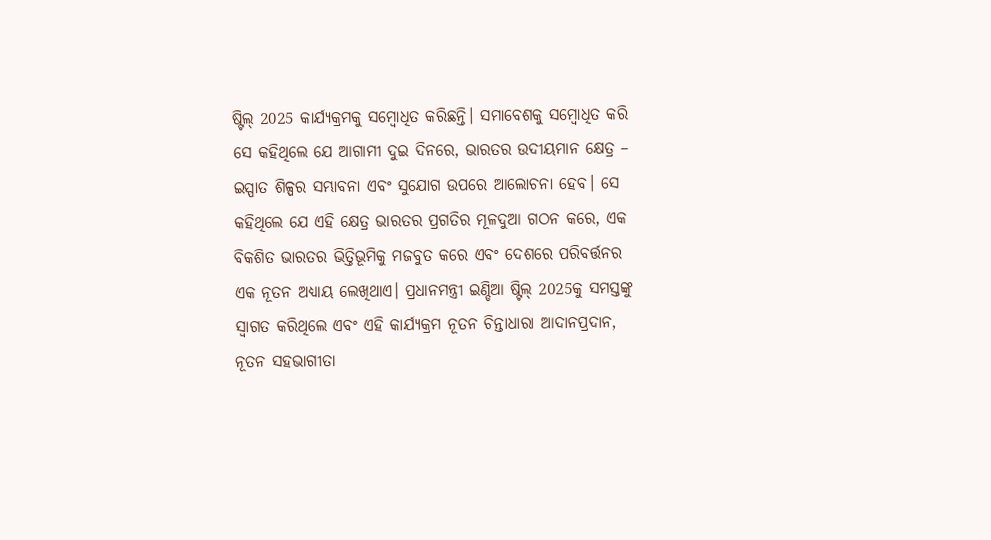ଷ୍ଟିଲ୍ 2025 କାର୍ଯ୍ୟକ୍ରମକୁ ସମ୍ବୋଧିତ କରିଛନ୍ତି। ସମାବେଶକୁ ସମ୍ବୋଧିତ କରି ସେ କହିଥିଲେ ଯେ ଆଗାମୀ ଦୁଇ ଦିନରେ, ଭାରତର ଉଦୀୟମାନ କ୍ଷେତ୍ର – ଇସ୍ପାତ ଶିଳ୍ପର ସମ୍ଭାବନା ଏବଂ ସୁଯୋଗ ଉପରେ ଆଲୋଚନା ହେବ। ସେ କହିଥିଲେ ଯେ ଏହି କ୍ଷେତ୍ର ଭାରତର ପ୍ରଗତିର ମୂଳଦୁଆ ଗଠନ କରେ, ଏକ ବିକଶିତ ଭାରତର ଭିତ୍ତିଭୂମିକୁ ମଜବୁତ କରେ ଏବଂ ଦେଶରେ ପରିବର୍ତ୍ତନର ଏକ ନୂତନ ଅଧ୍ୟାୟ ଲେଖିଥାଏ। ପ୍ରଧାନମନ୍ତ୍ରୀ ଇଣ୍ଡିଆ ଷ୍ଟିଲ୍ 2025କୁ ସମସ୍ତଙ୍କୁ ସ୍ୱାଗତ କରିଥିଲେ ଏବଂ ଏହି କାର୍ଯ୍ୟକ୍ରମ ନୂତନ ଚିନ୍ତାଧାରା ଆଦାନପ୍ରଦାନ, ନୂତନ ସହଭାଗୀତା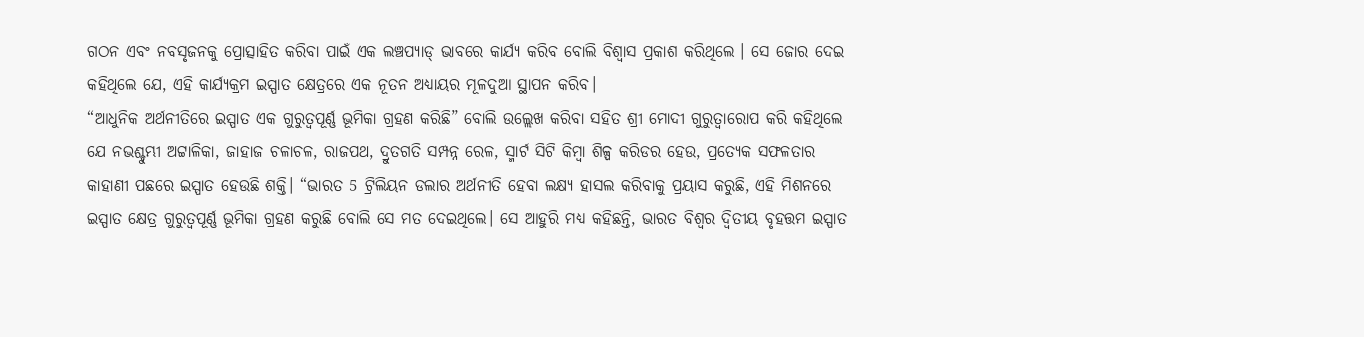ଗଠନ ଏବଂ ନବସୃଜନକୁ ପ୍ରୋତ୍ସାହିତ କରିବା ପାଇଁ ଏକ ଲଞ୍ଚପ୍ୟାଡ୍ ଭାବରେ କାର୍ଯ୍ୟ କରିବ ବୋଲି ବିଶ୍ୱାସ ପ୍ରକାଶ କରିଥିଲେ । ସେ ଜୋର ଦେଇ କହିଥିଲେ ଯେ, ଏହି କାର୍ଯ୍ୟକ୍ରମ ଇସ୍ପାତ କ୍ଷେତ୍ରରେ ଏକ ନୂତନ ଅଧ୍ୟାୟର ମୂଳଦୁଆ ସ୍ଥାପନ କରିବ।
“ଆଧୁନିକ ଅର୍ଥନୀତିରେ ଇସ୍ପାତ ଏକ ଗୁରୁତ୍ୱପୂର୍ଣ୍ଣ ଭୂମିକା ଗ୍ରହଣ କରିଛି” ବୋଲି ଉଲ୍ଲେଖ କରିବା ସହିତ ଶ୍ରୀ ମୋଦୀ ଗୁରୁତ୍ୱାରୋପ କରି କହିଥିଲେ ଯେ ନଭଶ୍ଚୁମ୍ଭୀ ଅଟ୍ଟାଳିକା, ଜାହାଜ ଚଳାଚଳ, ରାଜପଥ, ଦ୍ରୁତଗତି ସମ୍ପନ୍ନ ରେଳ, ସ୍ମାର୍ଟ ସିଟି କିମ୍ବା ଶିଳ୍ପ କରିଡର ହେଉ, ପ୍ରତ୍ୟେକ ସଫଳତାର କାହାଣୀ ପଛରେ ଇସ୍ପାତ ହେଉଛି ଶକ୍ତି। “ଭାରତ 5 ଟ୍ରିଲିୟନ ଡଲାର ଅର୍ଥନୀତି ହେବା ଲକ୍ଷ୍ୟ ହାସଲ କରିବାକୁ ପ୍ରୟାସ କରୁଛି, ଏହି ମିଶନରେ ଇସ୍ପାତ କ୍ଷେତ୍ର ଗୁରୁତ୍ୱପୂର୍ଣ୍ଣ ଭୂମିକା ଗ୍ରହଣ କରୁଛି ବୋଲି ସେ ମତ ଦେଇଥିଲେ। ସେ ଆହୁରି ମଧ୍ୟ କହିଛନ୍ତି, ଭାରତ ବିଶ୍ୱର ଦ୍ୱିତୀୟ ବୃହତ୍ତମ ଇସ୍ପାତ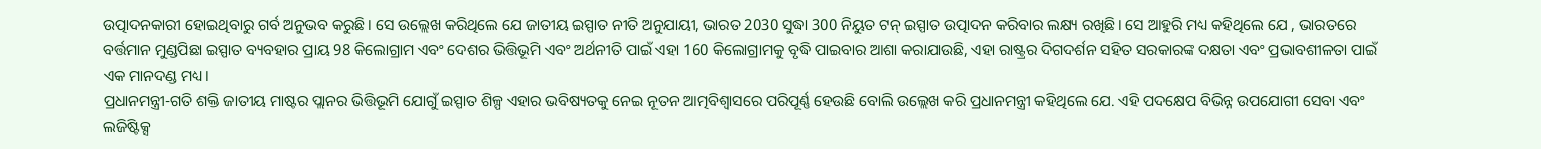ଉତ୍ପାଦନକାରୀ ହୋଇଥିବାରୁ ଗର୍ବ ଅନୁଭବ କରୁଛି। ସେ ଉଲ୍ଲେଖ କରିଥିଲେ ଯେ ଜାତୀୟ ଇସ୍ପାତ ନୀତି ଅନୁଯାୟୀ, ଭାରତ 2030 ସୁଦ୍ଧା 300 ନିୟୁତ ଟନ୍ ଇସ୍ପାତ ଉତ୍ପାଦନ କରିବାର ଲକ୍ଷ୍ୟ ରଖିଛି। ସେ ଆହୁରି ମଧ୍ୟ କହିଥିଲେ ଯେ , ଭାରତରେ ବର୍ତ୍ତମାନ ମୁଣ୍ଡପିଛା ଇସ୍ପାତ ବ୍ୟବହାର ପ୍ରାୟ 98 କିଲୋଗ୍ରାମ ଏବଂ ଦେଶର ଭିତ୍ତିଭୂମି ଏବଂ ଅର୍ଥନୀତି ପାଇଁ ଏହା 160 କିଲୋଗ୍ରାମକୁ ବୃଦ୍ଧି ପାଇବାର ଆଶା କରାଯାଉଛି, ଏହା ରାଷ୍ଟ୍ରର ଦିଗଦର୍ଶନ ସହିତ ସରକାରଙ୍କ ଦକ୍ଷତା ଏବଂ ପ୍ରଭାବଶୀଳତା ପାଇଁ ଏକ ମାନଦଣ୍ଡ ମଧ୍ୟ।
ପ୍ରଧାନମନ୍ତ୍ରୀ-ଗତି ଶକ୍ତି ଜାତୀୟ ମାଷ୍ଟର ପ୍ଲାନର ଭିତ୍ତିଭୂମି ଯୋଗୁଁ ଇସ୍ପାତ ଶିଳ୍ପ ଏହାର ଭବିଷ୍ୟତକୁ ନେଇ ନୂତନ ଆତ୍ମବିଶ୍ୱାସରେ ପରିପୂର୍ଣ୍ଣ ହେଉଛି ବୋଲି ଉଲ୍ଲେଖ କରି ପ୍ରଧାନମନ୍ତ୍ରୀ କହିଥିଲେ ଯେ. ଏହି ପଦକ୍ଷେପ ବିଭିନ୍ନ ଉପଯୋଗୀ ସେବା ଏବଂ ଲଜିଷ୍ଟିକ୍ସ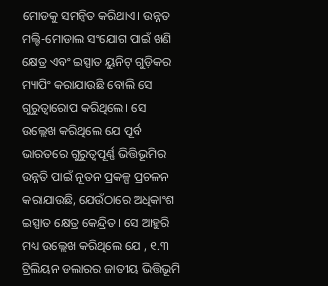ମୋଡକୁ ସମନ୍ୱିତ କରିଥାଏ। ଉନ୍ନତ ମଲ୍ଟି-ମୋଡାଲ ସଂଯୋଗ ପାଇଁ ଖଣି କ୍ଷେତ୍ର ଏବଂ ଇସ୍ପାତ ୟୁନିଟ୍ ଗୁଡ଼ିକର ମ୍ୟାପିଂ କରାଯାଉଛି ବୋଲି ସେ ଗୁରୁତ୍ୱାରୋପ କରିଥିଲେ। ସେ ଉଲ୍ଲେଖ କରିଥିଲେ ଯେ ପୂର୍ବ ଭାରତରେ ଗୁରୁତ୍ୱପୂର୍ଣ୍ଣ ଭିତ୍ତିଭୂମିର ଉନ୍ନତି ପାଇଁ ନୂତନ ପ୍ରକଳ୍ପ ପ୍ରଚଳନ କରାଯାଉଛି, ଯେଉଁଠାରେ ଅଧିକାଂଶ ଇସ୍ପାତ କ୍ଷେତ୍ର କେନ୍ଦ୍ରିତ। ସେ ଆହୁରି ମଧ୍ୟ ଉଲ୍ଲେଖ କରିଥିଲେ ଯେ , ୧.୩ ଟ୍ରିଲିୟନ ଡଲାରର ଜାତୀୟ ଭିତ୍ତିଭୂମି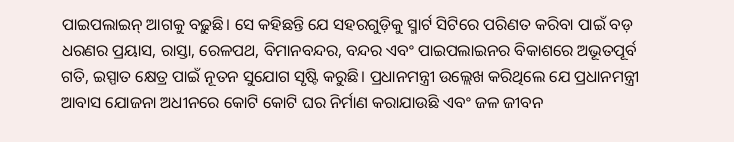ପାଇପଲାଇନ୍ ଆଗକୁ ବଢ଼ୁଛି। ସେ କହିଛନ୍ତି ଯେ ସହରଗୁଡ଼ିକୁ ସ୍ମାର୍ଟ ସିଟିରେ ପରିଣତ କରିବା ପାଇଁ ବଡ଼ ଧରଣର ପ୍ରୟାସ, ରାସ୍ତା, ରେଳପଥ, ବିମାନବନ୍ଦର, ବନ୍ଦର ଏବଂ ପାଇପଲାଇନର ବିକାଶରେ ଅଭୂତପୂର୍ବ ଗତି, ଇସ୍ପାତ କ୍ଷେତ୍ର ପାଇଁ ନୂତନ ସୁଯୋଗ ସୃଷ୍ଟି କରୁଛି। ପ୍ରଧାନମନ୍ତ୍ରୀ ଉଲ୍ଲେଖ କରିଥିଲେ ଯେ ପ୍ରଧାନମନ୍ତ୍ରୀ ଆବାସ ଯୋଜନା ଅଧୀନରେ କୋଟି କୋଟି ଘର ନିର୍ମାଣ କରାଯାଉଛି ଏବଂ ଜଳ ଜୀବନ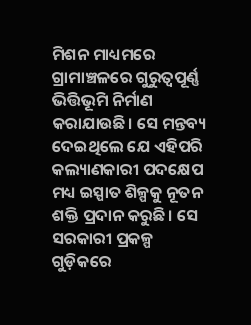ମିଶନ ମାଧ୍ୟମରେ ଗ୍ରାମାଞ୍ଚଳରେ ଗୁରୁତ୍ୱପୂର୍ଣ୍ଣ ଭିତ୍ତିଭୂମି ନିର୍ମାଣ କରାଯାଉଛି। ସେ ମନ୍ତବ୍ୟ ଦେଇଥିଲେ ଯେ ଏହିପରି କଲ୍ୟାଣକାରୀ ପଦକ୍ଷେପ ମଧ୍ୟ ଇସ୍ପାତ ଶିଳ୍ପକୁ ନୂତନ ଶକ୍ତି ପ୍ରଦାନ କରୁଛି। ସେ ସରକାରୀ ପ୍ରକଳ୍ପ ଗୁଡ଼ିକରେ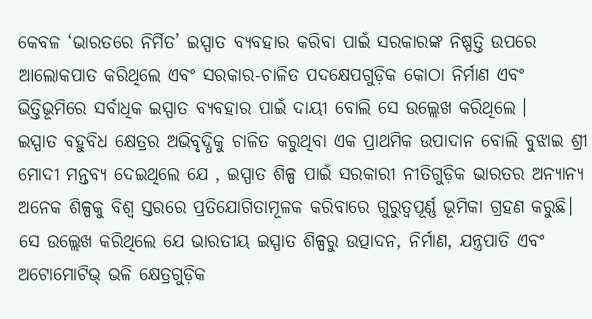କେବଳ ‘ଭାରତରେ ନିର୍ମିତ’ ଇସ୍ପାତ ବ୍ୟବହାର କରିବା ପାଇଁ ସରକାରଙ୍କ ନିଷ୍ପତ୍ତି ଉପରେ ଆଲୋକପାତ କରିଥିଲେ ଏବଂ ସରକାର-ଚାଳିତ ପଦକ୍ଷେପଗୁଡ଼ିକ କୋଠା ନିର୍ମାଣ ଏବଂ ଭିତ୍ତିଭୂମିରେ ସର୍ବାଧିକ ଇସ୍ପାତ ବ୍ୟବହାର ପାଇଁ ଦାୟୀ ବୋଲି ସେ ଉଲ୍ଲେଖ କରିଥିଲେ ।
ଇସ୍ପାତ ବହୁବିଧ କ୍ଷେତ୍ରର ଅଭିବୃଦ୍ଧିକୁ ଚାଳିତ କରୁଥିବା ଏକ ପ୍ରାଥମିକ ଉପାଦାନ ବୋଲି ବୁଝାଇ ଶ୍ରୀ ମୋଦୀ ମନ୍ତବ୍ୟ ଦେଇଥିଲେ ଯେ , ଇସ୍ପାତ ଶିଳ୍ପ ପାଇଁ ସରକାରୀ ନୀତିଗୁଡ଼ିକ ଭାରତର ଅନ୍ୟାନ୍ୟ ଅନେକ ଶିଳ୍ପକୁ ବିଶ୍ୱ ସ୍ତରରେ ପ୍ରତିଯୋଗିତାମୂଳକ କରିବାରେ ଗୁରୁତ୍ୱପୂର୍ଣ୍ଣ ଭୂମିକା ଗ୍ରହଣ କରୁଛି। ସେ ଉଲ୍ଲେଖ କରିଥିଲେ ଯେ ଭାରତୀୟ ଇସ୍ପାତ ଶିଳ୍ପରୁ ଉତ୍ପାଦନ, ନିର୍ମାଣ, ଯନ୍ତ୍ରପାତି ଏବଂ ଅଟୋମୋଟିଭ୍ ଭଳି କ୍ଷେତ୍ରଗୁଡ଼ିକ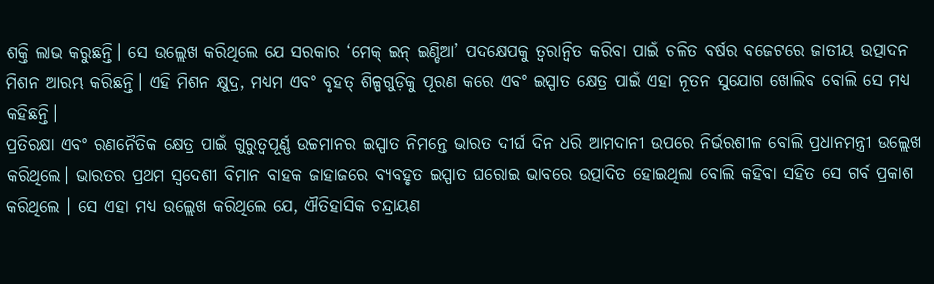ଶକ୍ତି ଲାଭ କରୁଛନ୍ତି। ସେ ଉଲ୍ଲେଖ କରିଥିଲେ ଯେ ସରକାର ‘ମେକ୍ ଇନ୍ ଇଣ୍ଡିଆ’ ପଦକ୍ଷେପକୁ ତ୍ୱରାନ୍ୱିତ କରିବା ପାଇଁ ଚଳିତ ବର୍ଷର ବଜେଟରେ ଜାତୀୟ ଉତ୍ପାଦନ ମିଶନ ଆରମ୍ଭ କରିଛନ୍ତି। ଏହି ମିଶନ କ୍ଷୁଦ୍ର, ମଧ୍ୟମ ଏବଂ ବୃହତ୍ ଶିଳ୍ପଗୁଡ଼ିକୁ ପୂରଣ କରେ ଏବଂ ଇସ୍ପାତ କ୍ଷେତ୍ର ପାଇଁ ଏହା ନୂତନ ସୁଯୋଗ ଖୋଲିବ ବୋଲି ସେ ମଧ୍ୟ କହିଛନ୍ତି।
ପ୍ରତିରକ୍ଷା ଏବଂ ରଣନୈତିକ କ୍ଷେତ୍ର ପାଇଁ ଗୁରୁତ୍ୱପୂର୍ଣ୍ଣ ଉଚ୍ଚମାନର ଇସ୍ପାତ ନିମନ୍ତେ ଭାରତ ଦୀର୍ଘ ଦିନ ଧରି ଆମଦାନୀ ଉପରେ ନିର୍ଭରଶୀଳ ବୋଲି ପ୍ରଧାନମନ୍ତ୍ରୀ ଉଲ୍ଲେଖ କରିଥିଲେ। ଭାରତର ପ୍ରଥମ ସ୍ୱଦେଶୀ ବିମାନ ବାହକ ଜାହାଜରେ ବ୍ୟବହୃତ ଇସ୍ପାତ ଘରୋଇ ଭାବରେ ଉତ୍ପାଦିତ ହୋଇଥିଲା ବୋଲି କହିବା ସହିତ ସେ ଗର୍ବ ପ୍ରକାଶ କରିଥିଲେ । ସେ ଏହା ମଧ୍ୟ ଉଲ୍ଲେଖ କରିଥିଲେ ଯେ, ଐତିହାସିକ ଚନ୍ଦ୍ରାୟଣ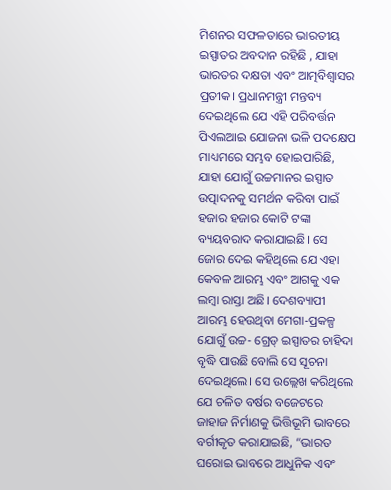ମିଶନର ସଫଳତାରେ ଭାରତୀୟ ଇସ୍ପାତର ଅବଦାନ ରହିଛି , ଯାହା ଭାରତର ଦକ୍ଷତା ଏବଂ ଆତ୍ମବିଶ୍ୱାସର ପ୍ରତୀକ। ପ୍ରଧାନମନ୍ତ୍ରୀ ମନ୍ତବ୍ୟ ଦେଇଥିଲେ ଯେ ଏହି ପରିବର୍ତ୍ତନ ପିଏଲଆଇ ଯୋଜନା ଭଳି ପଦକ୍ଷେପ ମାଧ୍ୟମରେ ସମ୍ଭବ ହୋଇପାରିଛି, ଯାହା ଯୋଗୁଁ ଉଚ୍ଚମାନର ଇସ୍ପାତ ଉତ୍ପାଦନକୁ ସମର୍ଥନ କରିବା ପାଇଁ ହଜାର ହଜାର କୋଟି ଟଙ୍କା ବ୍ୟୟବରାଦ କରାଯାଇଛି। ସେ ଜୋର ଦେଇ କହିଥିଲେ ଯେ ଏହା କେବଳ ଆରମ୍ଭ ଏବଂ ଆଗକୁ ଏକ ଲମ୍ବା ରାସ୍ତା ଅଛି। ଦେଶବ୍ୟାପୀ ଆରମ୍ଭ ହେଉଥିବା ମେଗା-ପ୍ରକଳ୍ପ ଯୋଗୁଁ ଉଚ୍ଚ- ଗ୍ରେଡ୍ ଇସ୍ପାତର ଚାହିଦା ବୃଦ୍ଧି ପାଉଛି ବୋଲି ସେ ସୂଚନା ଦେଇଥିଲେ। ସେ ଉଲ୍ଲେଖ କରିଥିଲେ ଯେ ଚଳିତ ବର୍ଷର ବଜେଟରେ ଜାହାଜ ନିର୍ମାଣକୁ ଭିତ୍ତିଭୂମି ଭାବରେ ବର୍ଗୀକୃତ କରାଯାଇଛି, “ଭାରତ ଘରୋଇ ଭାବରେ ଆଧୁନିକ ଏବଂ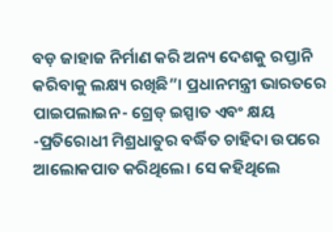ବଡ଼ ଜାହାଜ ନିର୍ମାଣ କରି ଅନ୍ୟ ଦେଶକୁ ରପ୍ତାନି କରିବାକୁ ଲକ୍ଷ୍ୟ ରଖିଛି”। ପ୍ରଧାନମନ୍ତ୍ରୀ ଭାରତରେ ପାଇପଲାଇନ- ଗ୍ରେଡ୍ ଇସ୍ପାତ ଏବଂ କ୍ଷୟ -ପ୍ରତିରୋଧୀ ମିଶ୍ରଧାତୁର ବର୍ଦ୍ଧିତ ଚାହିଦା ଉପରେ ଆଲୋକପାତ କରିଥିଲେ। ସେ କହିଥିଲେ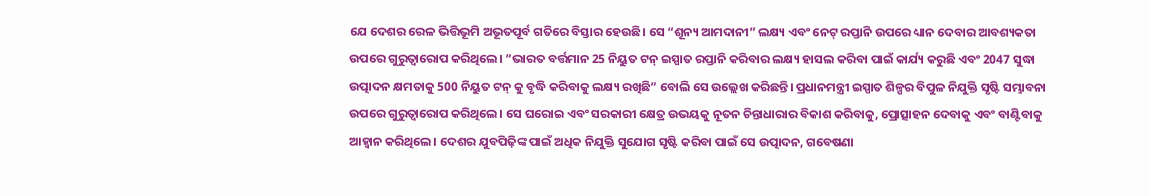ଯେ ଦେଶର ରେଳ ଭିତ୍ତିଭୂମି ଅଭୂତପୂର୍ବ ଗତିରେ ବିସ୍ତାର ହେଉଛି। ସେ “ଶୂନ୍ୟ ଆମଦାନୀ” ଲକ୍ଷ୍ୟ ଏବଂ ନେଟ୍ ରପ୍ତାନି ଉପରେ ଧ୍ୟାନ ଦେବାର ଆବଶ୍ୟକତା ଉପରେ ଗୁରୁତ୍ୱାରୋପ କରିଥିଲେ। “ଭାରତ ବର୍ତ୍ତମାନ 25 ନିୟୁତ ଟନ୍ ଇସ୍ପାତ ରପ୍ତାନି କରିବାର ଲକ୍ଷ୍ୟ ହାସଲ କରିବା ପାଇଁ କାର୍ଯ୍ୟ କରୁଛି ଏବଂ 2047 ସୁଦ୍ଧା ଉତ୍ପାଦନ କ୍ଷମତାକୁ 500 ନିୟୁତ ଟନ୍ କୁ ବୃଦ୍ଧି କରିବାକୁ ଲକ୍ଷ୍ୟ ରଖିଛି” ବୋଲି ସେ ଉଲ୍ଲେଖ କରିଛନ୍ତି। ପ୍ରଧାନମନ୍ତ୍ରୀ ଇସ୍ପାତ ଶିଳ୍ପର ବିପୁଳ ନିଯୁକ୍ତି ସୃଷ୍ଟି ସମ୍ଭାବନା ଉପରେ ଗୁରୁତ୍ୱାରୋପ କରିଥିଲେ। ସେ ଘରୋଇ ଏବଂ ସରକାରୀ କ୍ଷେତ୍ର ଉଭୟକୁ ନୂତନ ଚିନ୍ତାଧାରାର ବିକାଶ କରିବାକୁ, ପ୍ରୋତ୍ସାହନ ଦେବାକୁ ଏବଂ ବାଣ୍ଟିବାକୁ ଆହ୍ୱାନ କରିଥିଲେ। ଦେଶର ଯୁବପିଢ଼ିଙ୍କ ପାଇଁ ଅଧିକ ନିଯୁକ୍ତି ସୁଯୋଗ ସୃଷ୍ଟି କରିବା ପାଇଁ ସେ ଉତ୍ପାଦନ, ଗବେଷଣା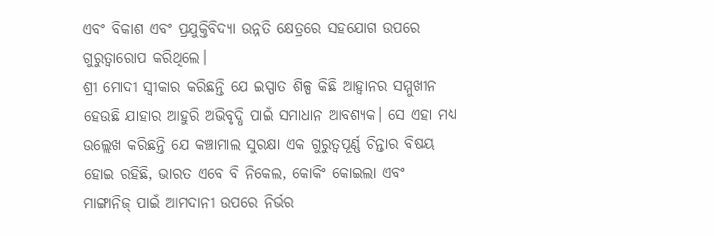ଏବଂ ବିକାଶ ଏବଂ ପ୍ରଯୁକ୍ତିବିଦ୍ୟା ଉନ୍ନତି କ୍ଷେତ୍ରରେ ସହଯୋଗ ଉପରେ ଗୁରୁତ୍ୱାରୋପ କରିଥିଲେ।
ଶ୍ରୀ ମୋଦୀ ସ୍ୱୀକାର କରିଛନ୍ତି ଯେ ଇସ୍ପାତ ଶିଳ୍ପ କିଛି ଆହ୍ଵାନର ସମ୍ମୁଖୀନ ହେଉଛି ଯାହାର ଆହୁରି ଅଭିବୃଦ୍ଧି ପାଇଁ ସମାଧାନ ଆବଶ୍ୟକ। ସେ ଏହା ମଧ୍ୟ ଉଲ୍ଲେଖ କରିଛନ୍ତି ଯେ କଞ୍ଚାମାଲ ସୁରକ୍ଷା ଏକ ଗୁରୁତ୍ୱପୂର୍ଣ୍ଣ ଚିନ୍ତାର ବିଷୟ ହୋଇ ରହିଛି, ଭାରତ ଏବେ ବି ନିକେଲ, କୋକିଂ କୋଇଲା ଏବଂ ମାଙ୍ଗାନିଜ୍ ପାଇଁ ଆମଦାନୀ ଉପରେ ନିର୍ଭର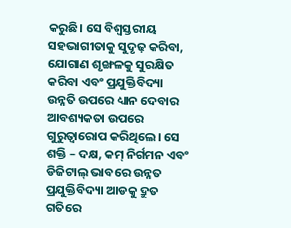କରୁଛି। ସେ ବିଶ୍ୱସ୍ତରୀୟ ସହଭାଗୀତାକୁ ସୁଦୃଢ଼ କରିବା, ଯୋଗାଣ ଶୃଙ୍ଖଳକୁ ସୁରକ୍ଷିତ କରିବା ଏବଂ ପ୍ରଯୁକ୍ତିବିଦ୍ୟା ଉନ୍ନତି ଉପରେ ଧ୍ୟାନ ଦେବାର ଆବଶ୍ୟକତା ଉପରେ ଗୁରୁତ୍ୱାରୋପ କରିଥିଲେ। ସେ ଶକ୍ତି – ଦକ୍ଷ, କମ୍ ନିର୍ଗମନ ଏବଂ ଡିଜିଟାଲ୍ ଭାବରେ ଉନ୍ନତ ପ୍ରଯୁକ୍ତିବିଦ୍ୟା ଆଡକୁ ଦ୍ରୁତ ଗତିରେ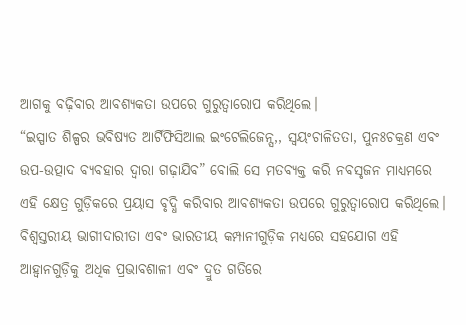ଆଗକୁ ବଢ଼ିବାର ଆବଶ୍ୟକତା ଉପରେ ଗୁରୁତ୍ୱାରୋପ କରିଥିଲେ।
“ଇସ୍ପାତ ଶିଳ୍ପର ଭବିଷ୍ୟତ ଆର୍ଟିଫିସିଆଲ ଇଂଟେଲିଜେନ୍ସ,, ସ୍ୱୟଂଚାଳିତତା, ପୁନଃଚକ୍ରଣ ଏବଂ ଉପ-ଉତ୍ପାଦ ବ୍ୟବହାର ଦ୍ୱାରା ଗଢ଼ାଯିବ” ବୋଲି ସେ ମତବ୍ୟକ୍ତ କରି ନବସୃଜନ ମାଧ୍ୟମରେ ଏହି କ୍ଷେତ୍ର ଗୁଡ଼ିକରେ ପ୍ରୟାସ ବୃଦ୍ଧି କରିବାର ଆବଶ୍ୟକତା ଉପରେ ଗୁରୁତ୍ୱାରୋପ କରିଥିଲେ। ବିଶ୍ୱସ୍ତରୀୟ ଭାଗୀଦାରୀତା ଏବଂ ଭାରତୀୟ କମ୍ପାନୀଗୁଡ଼ିକ ମଧ୍ୟରେ ସହଯୋଗ ଏହି ଆହ୍ଵାନଗୁଡ଼ିକୁ ଅଧିକ ପ୍ରଭାବଶାଳୀ ଏବଂ ଦ୍ରୁତ ଗତିରେ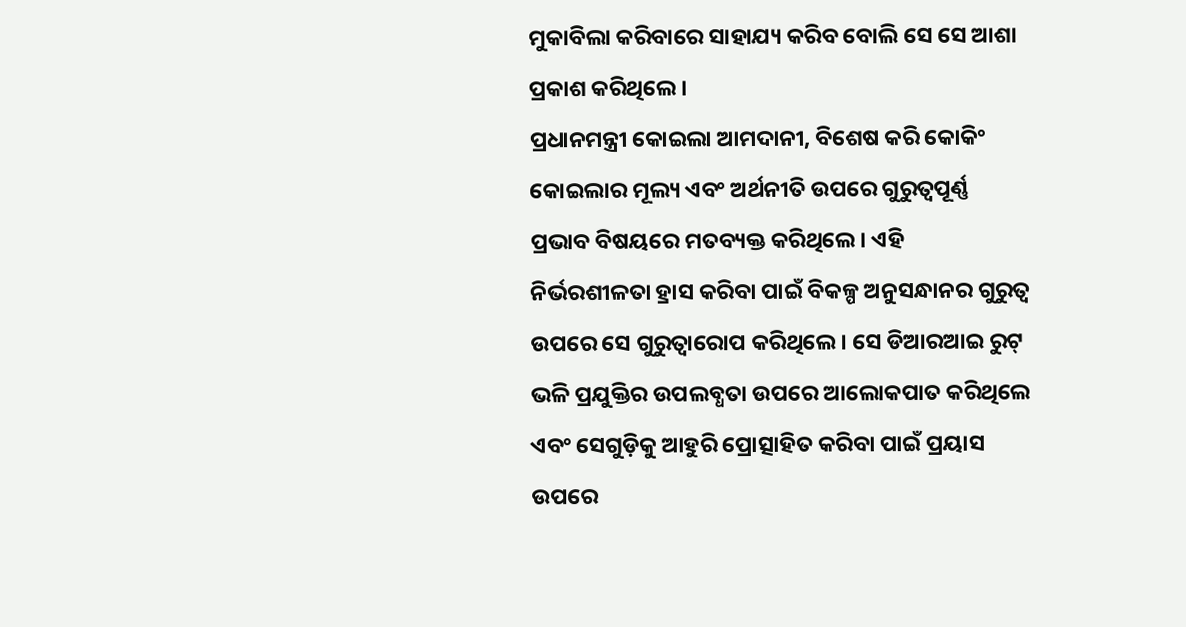ମୁକାବିଲା କରିବାରେ ସାହାଯ୍ୟ କରିବ ବୋଲି ସେ ସେ ଆଶା ପ୍ରକାଶ କରିଥିଲେ ।
ପ୍ରଧାନମନ୍ତ୍ରୀ କୋଇଲା ଆମଦାନୀ, ବିଶେଷ କରି କୋକିଂ କୋଇଲାର ମୂଲ୍ୟ ଏବଂ ଅର୍ଥନୀତି ଉପରେ ଗୁରୁତ୍ୱପୂର୍ଣ୍ଣ ପ୍ରଭାବ ବିଷୟରେ ମତବ୍ୟକ୍ତ କରିଥିଲେ। ଏହି ନିର୍ଭରଶୀଳତା ହ୍ରାସ କରିବା ପାଇଁ ବିକଳ୍ପ ଅନୁସନ୍ଧାନର ଗୁରୁତ୍ୱ ଉପରେ ସେ ଗୁରୁତ୍ୱାରୋପ କରିଥିଲେ। ସେ ଡିଆରଆଇ ରୁଟ୍ ଭଳି ପ୍ରଯୁକ୍ତିର ଉପଲବ୍ଧତା ଉପରେ ଆଲୋକପାତ କରିଥିଲେ ଏବଂ ସେଗୁଡ଼ିକୁ ଆହୁରି ପ୍ରୋତ୍ସାହିତ କରିବା ପାଇଁ ପ୍ରୟାସ ଉପରେ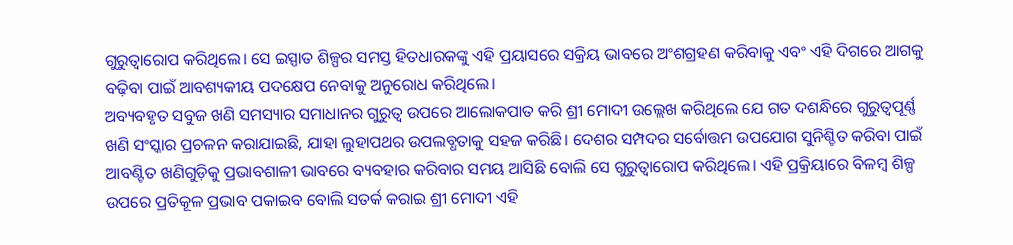ଗୁରୁତ୍ୱାରୋପ କରିଥିଲେ। ସେ ଇସ୍ପାତ ଶିଳ୍ପର ସମସ୍ତ ହିତଧାରକଙ୍କୁ ଏହି ପ୍ରୟାସରେ ସକ୍ରିୟ ଭାବରେ ଅଂଶଗ୍ରହଣ କରିବାକୁ ଏବଂ ଏହି ଦିଗରେ ଆଗକୁ ବଢ଼ିବା ପାଇଁ ଆବଶ୍ୟକୀୟ ପଦକ୍ଷେପ ନେବାକୁ ଅନୁରୋଧ କରିଥିଲେ।
ଅବ୍ୟବହୃତ ସବୁଜ ଖଣି ସମସ୍ୟାର ସମାଧାନର ଗୁରୁତ୍ୱ ଉପରେ ଆଲୋକପାତ କରି ଶ୍ରୀ ମୋଦୀ ଉଲ୍ଲେଖ କରିଥିଲେ ଯେ ଗତ ଦଶନ୍ଧିରେ ଗୁରୁତ୍ୱପୂର୍ଣ୍ଣ ଖଣି ସଂସ୍କାର ପ୍ରଚଳନ କରାଯାଇଛି, ଯାହା ଲୁହାପଥର ଉପଲବ୍ଧତାକୁ ସହଜ କରିଛି। ଦେଶର ସମ୍ପଦର ସର୍ବୋତ୍ତମ ଉପଯୋଗ ସୁନିଶ୍ଚିତ କରିବା ପାଇଁ ଆବଣ୍ଟିତ ଖଣିଗୁଡ଼ିକୁ ପ୍ରଭାବଶାଳୀ ଭାବରେ ବ୍ୟବହାର କରିବାର ସମୟ ଆସିଛି ବୋଲି ସେ ଗୁରୁତ୍ୱାରୋପ କରିଥିଲେ। ଏହି ପ୍ରକ୍ରିୟାରେ ବିଳମ୍ବ ଶିଳ୍ପ ଉପରେ ପ୍ରତିକୂଳ ପ୍ରଭାବ ପକାଇବ ବୋଲି ସତର୍କ କରାଇ ଶ୍ରୀ ମୋଦୀ ଏହି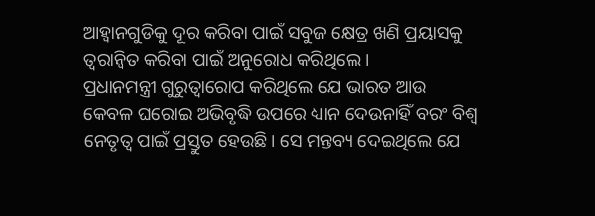ଆହ୍ଵାନଗୁଡିକୁ ଦୂର କରିବା ପାଇଁ ସବୁଜ କ୍ଷେତ୍ର ଖଣି ପ୍ରୟାସକୁ ତ୍ୱରାନ୍ୱିତ କରିବା ପାଇଁ ଅନୁରୋଧ କରିଥିଲେ।
ପ୍ରଧାନମନ୍ତ୍ରୀ ଗୁରୁତ୍ୱାରୋପ କରିଥିଲେ ଯେ ଭାରତ ଆଉ କେବଳ ଘରୋଇ ଅଭିବୃଦ୍ଧି ଉପରେ ଧ୍ୟାନ ଦେଉନାହିଁ ବରଂ ବିଶ୍ୱ ନେତୃତ୍ୱ ପାଇଁ ପ୍ରସ୍ତୁତ ହେଉଛି। ସେ ମନ୍ତବ୍ୟ ଦେଇଥିଲେ ଯେ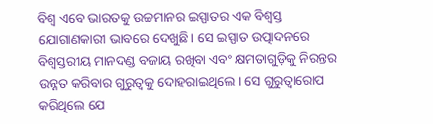ବିଶ୍ୱ ଏବେ ଭାରତକୁ ଉଚ୍ଚମାନର ଇସ୍ପାତର ଏକ ବିଶ୍ୱସ୍ତ ଯୋଗାଣକାରୀ ଭାବରେ ଦେଖୁଛି। ସେ ଇସ୍ପାତ ଉତ୍ପାଦନରେ ବିଶ୍ୱସ୍ତରୀୟ ମାନଦଣ୍ଡ ବଜାୟ ରଖିବା ଏବଂ କ୍ଷମତାଗୁଡ଼ିକୁ ନିରନ୍ତର ଉନ୍ନତ କରିବାର ଗୁରୁତ୍ୱକୁ ଦୋହରାଇଥିଲେ। ସେ ଗୁରୁତ୍ୱାରୋପ କରିଥିଲେ ଯେ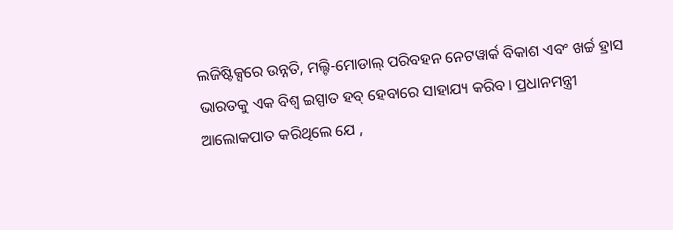ଲଜିଷ୍ଟିକ୍ସରେ ଉନ୍ନତି, ମଲ୍ଟି-ମୋଡାଲ୍ ପରିବହନ ନେଟୱାର୍କ ବିକାଶ ଏବଂ ଖର୍ଚ୍ଚ ହ୍ରାସ ଭାରତକୁ ଏକ ବିଶ୍ୱ ଇସ୍ପାତ ହବ୍ ହେବାରେ ସାହାଯ୍ୟ କରିବ। ପ୍ରଧାନମନ୍ତ୍ରୀ ଆଲୋକପାତ କରିଥିଲେ ଯେ ,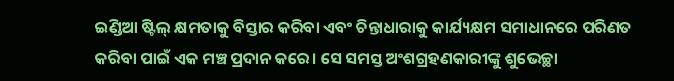ଇଣ୍ଡିଆ ଷ୍ଟିଲ୍ କ୍ଷମତାକୁ ବିସ୍ତାର କରିବା ଏବଂ ଚିନ୍ତାଧାରାକୁ କାର୍ଯ୍ୟକ୍ଷମ ସମାଧାନରେ ପରିଣତ କରିବା ପାଇଁ ଏକ ମଞ୍ଚ ପ୍ରଦାନ କରେ। ସେ ସମସ୍ତ ଅଂଶଗ୍ରହଣକାରୀଙ୍କୁ ଶୁଭେଚ୍ଛା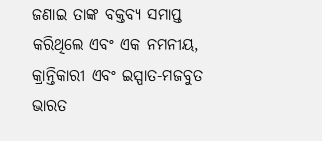ଜଣାଇ ତାଙ୍କ ବକ୍ତବ୍ୟ ସମାପ୍ତ କରିଥିଲେ ଏବଂ ଏକ ନମନୀୟ, କ୍ରାନ୍ତିକାରୀ ଏବଂ ଇସ୍ପାତ-ମଜବୁତ ଭାରତ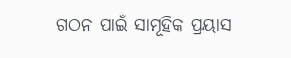ଗଠନ ପାଇଁ ସାମୂହିକ ପ୍ରୟାସ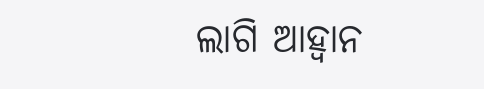ଲାଗି ଆହ୍ୱାନ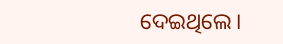ଦେଇଥିଲେ।